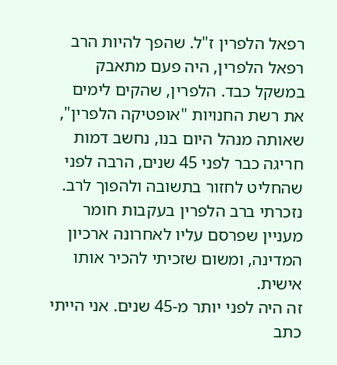רפאל הלפרין ז"ל. שהפך להיות הרב רפאל הלפרין, היה פעם מתאבק במשקל כבד. הלפרין, שהקים לימים את רשת החנויות "אופטיקה הלפרין", שאותה מנהל היום בנו, נחשב דמות חריגה כבר לפני 45 שנים, הרבה לפני שהחליט לחזור בתשובה ולהפוך לרב. נזכרתי ברב הלפרין בעקבות חומר מעניין שפרסם עליו לאחרונה ארכיון המדינה, ומשום שזכיתי להכיר אותו אישית.
זה היה לפני יותר מ-45 שנים. אני הייתי כתב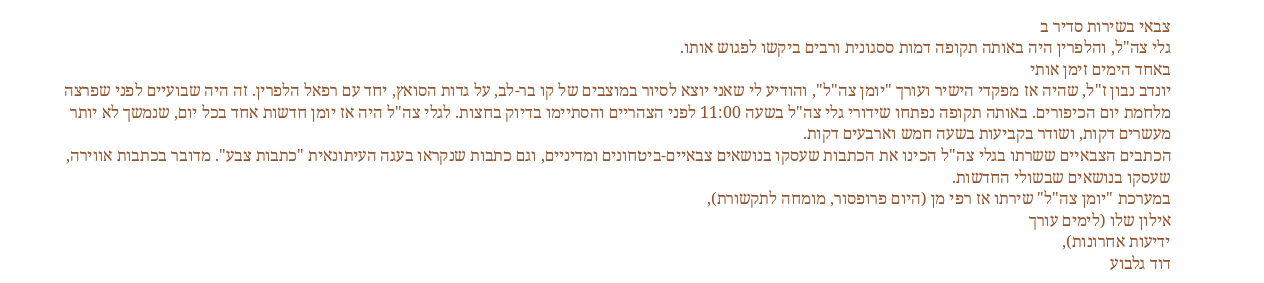צבאי בשירות סדיר ב
גלי צה"ל, והלפרין היה באותה תקופה דמות ססגונית ורבים ביקשו לפגוש אותו.
באחד הימים זימן אותי
יונדב נבון ז"ל, שהיה אז מפקדי הישיר ועורך "יומן צה"ל", והודיע לי שאני יוצא לסיור במוצבים של קו בר-לב, על גדות הסואץ, יחד עם רפאל הלפרין. זה היה שבועיים לפני שפרצה מלחמת יום הכיפורים. באותה תקופה נפתחו שידורי גלי צה"ל בשעה 11:00 לפני הצהריים והסתיימו בדיוק בחצות. לגלי צה"ל היה אז יומן חדשות אחד בכל יום, שנמשך לא יותר מעשרים דקות, ושודר בקביעות בשעה חמש וארבעים דקות.
הכתבים הצבאיים ששרתו בגלי צה"ל הכינו את הכתבות שעסקו בנושאים צבאיים-ביטחונים ומדיניים, וגם כתבות שנקראו בעגה העיתונאית "כתבות צבע". מדובר בכתבות אווירה, שעסקו בנושאים שבשולי החדשות.
במערכת "יומן צה"ל" שירתו אז רפי מן (היום פרופסור, מומחה לתקשורת),
אילון שלו (לימים עורך
ידיעות אחרונות),
דוד גלבוע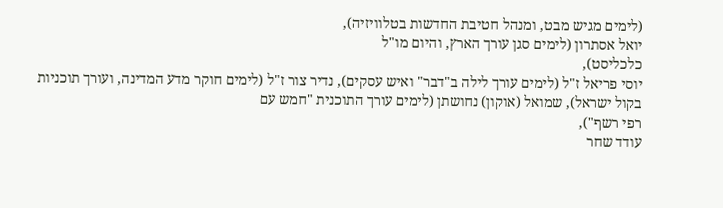(לימים מגיש מבט, ומנהל חטיבת החדשות בטלוויזיה),
יואל אסתרון (לימים סגן עורך הארץ, והיום מו"ל
כלכליסט),
יוסי פריאל ז"ל (לימים עורך לילה ב"דבר" ואיש עסקים), נדיר צור ז"ל (לימים חוקר מדע המדינה, ועורך תוכניות בקול ישראל), שמואל (אוקון) נחושתן (לימים עורך התוכנית "חמש עם
רפי רשף"),
עודד שחר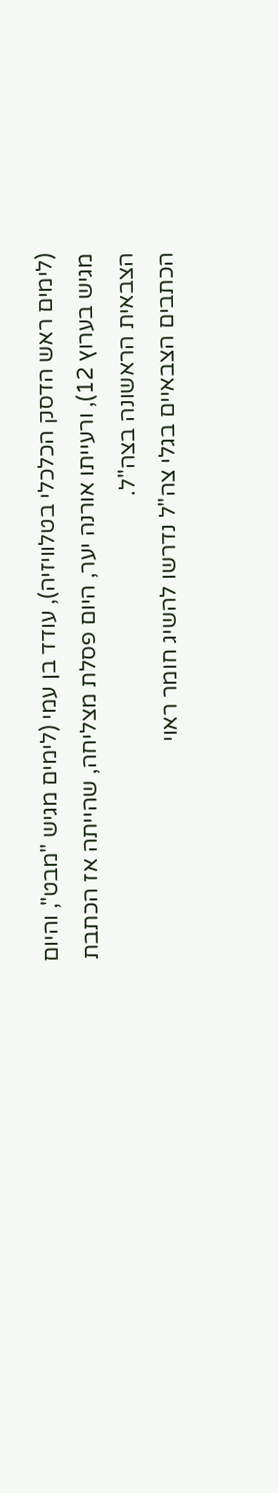(לימים ראש הדסק הכלכלי בטלוויזיה), עודד בן עמי (לימים מגיש "מבט", והיום מגיש בערוץ 12), ורעייתו אורנה יער, היום פסלת מצליחה, שהייתה אז הכתבת הצבאית הראשונה בצה"ל.
הכתבים הצבאיים בגלי צה"ל נדרשו להשיג חומר ראוי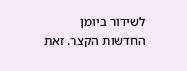לשידור ביומן החדשות הקצר. זאת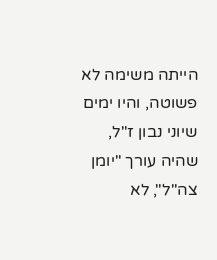הייתה משימה לא פשוטה, והיו ימים שיוני נבון ז"ל, שהיה עורך "יומן צה"ל", לא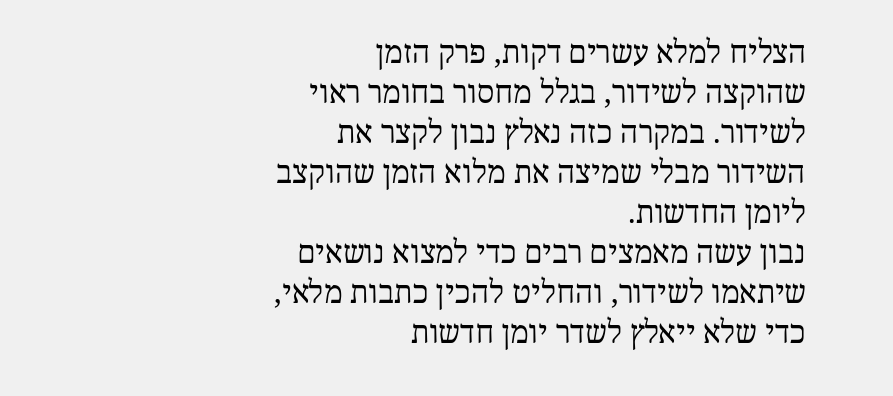הצליח למלא עשרים דקות, פרק הזמן שהוקצה לשידור, בגלל מחסור בחומר ראוי לשידור. במקרה כזה נאלץ נבון לקצר את השידור מבלי שמיצה את מלוא הזמן שהוקצב ליומן החדשות.
נבון עשה מאמצים רבים כדי למצוא נושאים שיתאמו לשידור, והחליט להכין כתבות מלאי, כדי שלא ייאלץ לשדר יומן חדשות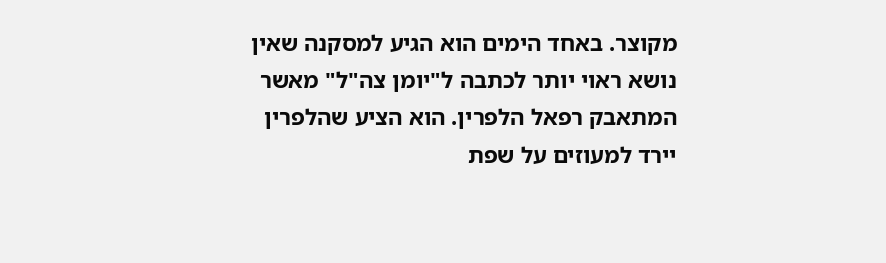מקוצר. באחד הימים הוא הגיע למסקנה שאין נושא ראוי יותר לכתבה ל"יומן צה"ל" מאשר המתאבק רפאל הלפרין. הוא הציע שהלפרין יירד למעוזים על שפת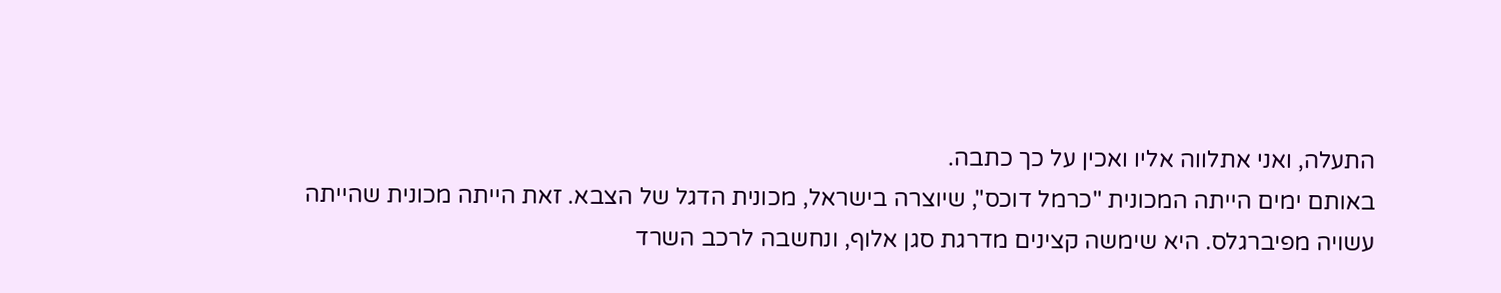התעלה, ואני אתלווה אליו ואכין על כך כתבה.
באותם ימים הייתה המכונית "כרמל דוכס", שיוצרה בישראל, מכונית הדגל של הצבא. זאת הייתה מכונית שהייתה עשויה מפיברגלס. היא שימשה קצינים מדרגת סגן אלוף, ונחשבה לרכב השרד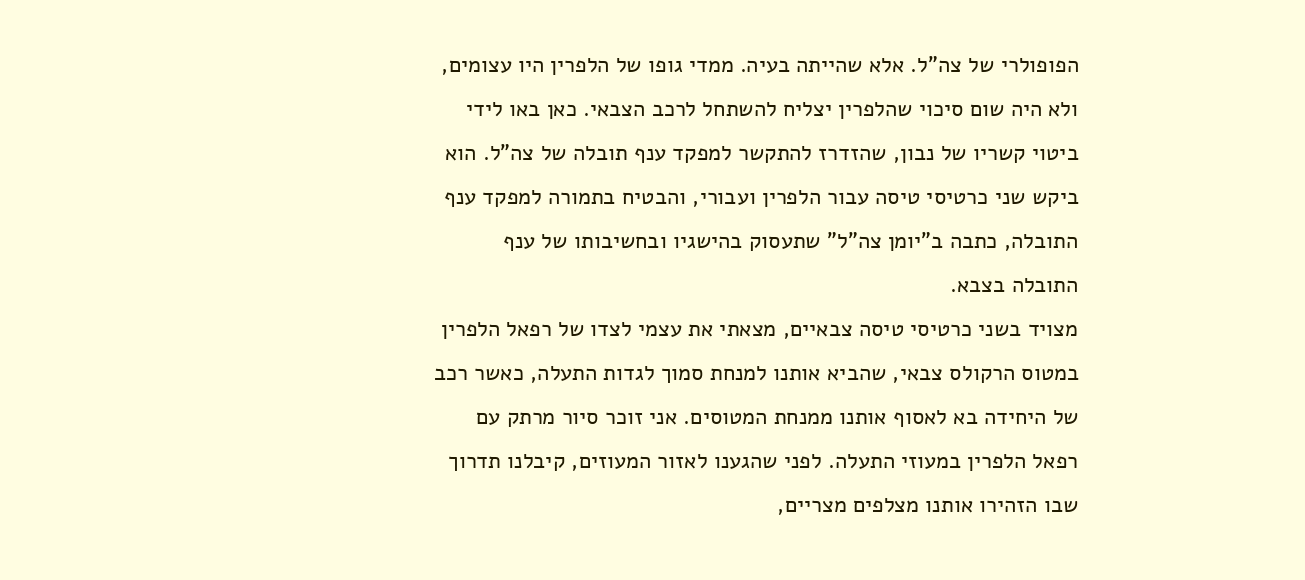הפופולרי של צה"ל. אלא שהייתה בעיה. ממדי גופו של הלפרין היו עצומים, ולא היה שום סיכוי שהלפרין יצליח להשתחל לרכב הצבאי. כאן באו לידי ביטוי קשריו של נבון, שהזדרז להתקשר למפקד ענף תובלה של צה"ל. הוא ביקש שני כרטיסי טיסה עבור הלפרין ועבורי, והבטיח בתמורה למפקד ענף התובלה, כתבה ב"יומן צה"ל" שתעסוק בהישגיו ובחשיבותו של ענף התובלה בצבא.
מצויד בשני כרטיסי טיסה צבאיים, מצאתי את עצמי לצדו של רפאל הלפרין במטוס הרקולס צבאי, שהביא אותנו למנחת סמוך לגדות התעלה, כאשר רכב של היחידה בא לאסוף אותנו ממנחת המטוסים. אני זוכר סיור מרתק עם רפאל הלפרין במעוזי התעלה. לפני שהגענו לאזור המעוזים, קיבלנו תדרוך שבו הזהירו אותנו מצלפים מצריים,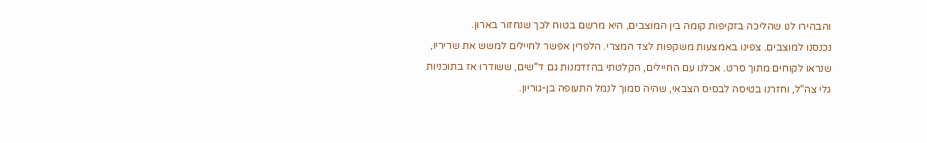והבהירו לנו שהליכה בזקיפות קומה בין המוצבים, היא מרשם בטוח לכך שנחזור בארון.
נכנסנו למוצבים. צפינו באמצעות משקפות לצד המצרי. הלפרין אפשר לחיילים למשש את שריריו, שנראו לקוחים מתוך סרט. אכלנו עם החיילים, הקלטתי בהזדמנות גם ד"שים, ששודרו אז בתוכניות גלי צה"ל, וחזרנו בטיסה לבסיס הצבאי, שהיה סמוך לנמל התעופה בן-גוריון.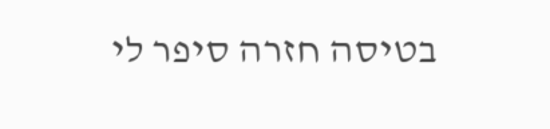בטיסה חזרה סיפר לי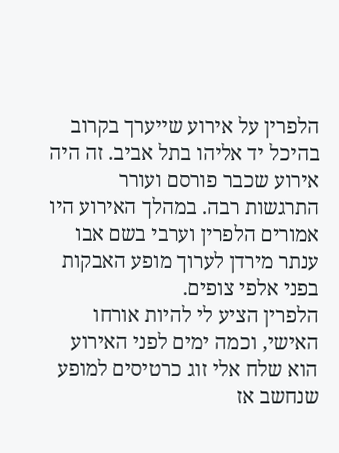הלפרין על אירוע שייערך בקרוב בהיכל יד אליהו בתל אביב. זה היה אירוע שכבר פורסם ועורר התרגשות רבה. במהלך האירוע היו אמורים הלפרין וערבי בשם אבו ענתר מירדן לערוך מופע האבקות בפני אלפי צופים.
הלפרין הציע לי להיות אורחו האישי, וכמה ימים לפני האירוע הוא שלח אלי זוג כרטיסים למופע שנחשב אז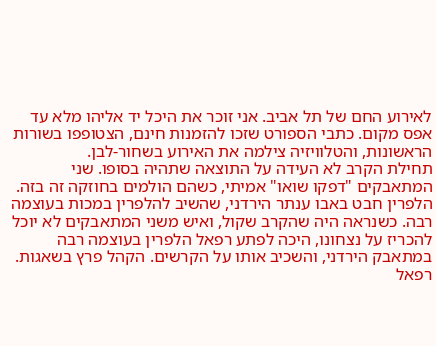לאירוע החם של תל אביב. אני זוכר את היכל יד אליהו מלא עד אפס מקום. כתבי הספורט שזכו להזמנות חינם, הצטופפו בשורות הראשונות, והטלוויזיה צילמה את האירוע בשחור-לבן.
תחילת הקרב לא העידה על התוצאה שתהיה בסופו. שני המתאבקים "דפקו שואו" אמיתי, כשהם הולמים בחוזקה זה בזה. הלפרין חבט באבו ענתר הירדני, שהשיב להלפרין במכות בעוצמה רבה. כשנראה היה שהקרב שקול, ואיש משני המתאבקים לא יוכל להכריז על נצחונו, היכה לפתע רפאל הלפרין בעוצמה רבה במתאבק הירדני, והשכיב אותו על הקרשים. הקהל פרץ בשאגות. רפאל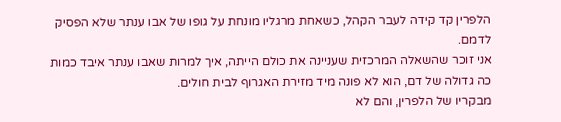הלפרין קד קידה לעבר הקהל, כשאחת מרגליו מונחת על גופו של אבו ענתר שלא הפסיק לדמם.
אני זוכר שהשאלה המרכזית שעניינה את כולם הייתה, איך למרות שאבו ענתר איבד כמות כה גדולה של דם, הוא לא פונה מיד מזירת האגרוף לבית חולים.
מבקריו של הלפרין, והם לא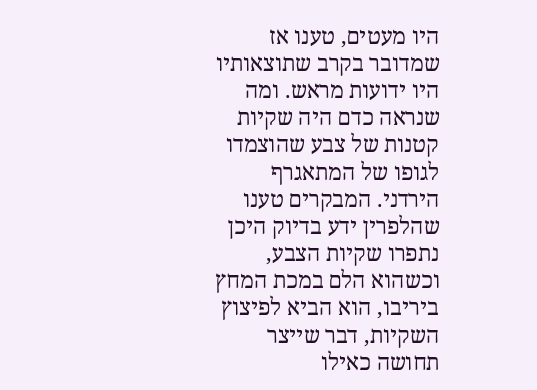היו מעטים, טענו אז שמדובר בקרב שתוצאותיו היו ידועות מראש. ומה שנראה כדם היה שקיות קטנות של צבע שהוצמדו לגופו של המתאגרף הירדני. המבקרים טענו שהלפרין ידע בדיוק היכן נתפרו שקיות הצבע, וכשהוא הלם במכת המחץ ביריבו, הוא הביא לפיצוץ השקיות, דבר שייצר תחושה כאילו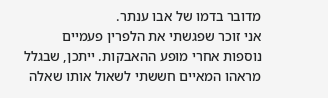מדובר בדמו של אבו ענתר.
אני זוכר שפגשתי את הלפרין פעמיים נוספות אחרי מופע ההאבקות. ייתכן, שבגלל מראהו המאיים חששתי לשאול אותו שאלה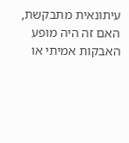עיתונאית מתבקשת, האם זה היה מופע האבקות אמיתי או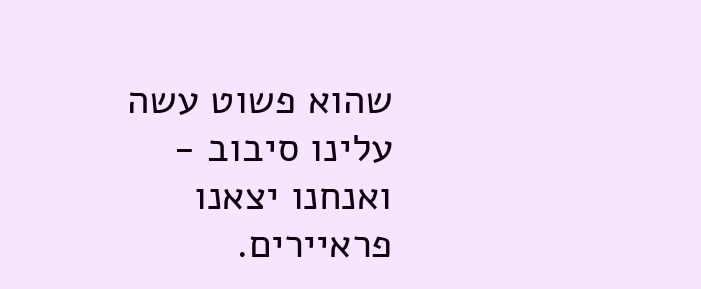שהוא פשוט עשה עלינו סיבוב - ואנחנו יצאנו פראיירים.